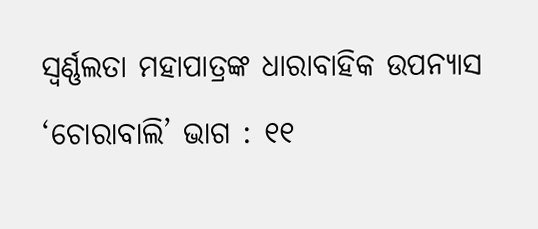ସ୍ୱର୍ଣ୍ଣଲତା ମହାପାତ୍ରଙ୍କ ଧାରାବାହିକ ଉପନ୍ୟାସ ‘ଚୋରାବାଲି’ ଭାଗ : ୧୧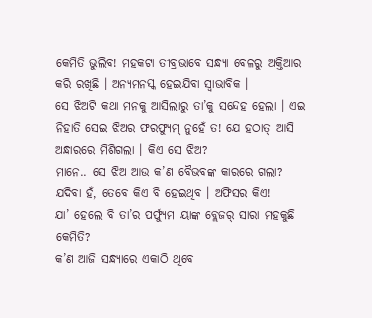କେମିତି ଭୁଲିବ! ମହକଟା ତୀବ୍ରଭାବେ ସନ୍ଧ୍ୟା ବେଳରୁ ଅକ୍ତିଆର କରି ରଖିଛି । ଅନ୍ୟମନସ୍କ ହେଇଯିବା ସ୍ୱାଭାବିକ ।
ସେ ଝିଅଟି କଥା ମନକୁ ଆସିଲାରୁ ତା’କୁ ସନ୍ଦେହ ହେଲା । ଏଇ ନିହାତି ସେଇ ଝିଅର ଫରଫ୍ୟୁମ୍ ନୁହେଁ ତ! ଯେ ହଠାତ୍ ଆସି ଅନ୍ଧାରରେ ମିଶିଗଲା । କିଏ ସେ ଝିଅ?
ମାନେ.. ସେ ଝିଅ ଆଉ କ’ଣ ବୈଭବଙ୍କ କାରରେ ଗଲା? ଯଦିବା ହଁ, ତେବେ କିଏ ବି ହେଇଥିବ । ଅଫିସର କିଏ!
ଯା’ ହେଲେ ବି ତା’ର ପର୍ଫ୍ୟୁମ ୟାଙ୍କ ବ୍ଲେଜର୍ ସାରା ମହକୁଛି କେମିତି?
କ’ଣ ଆଜି ସନ୍ଧ୍ୟାରେ ଏକାଠି ଥିବେ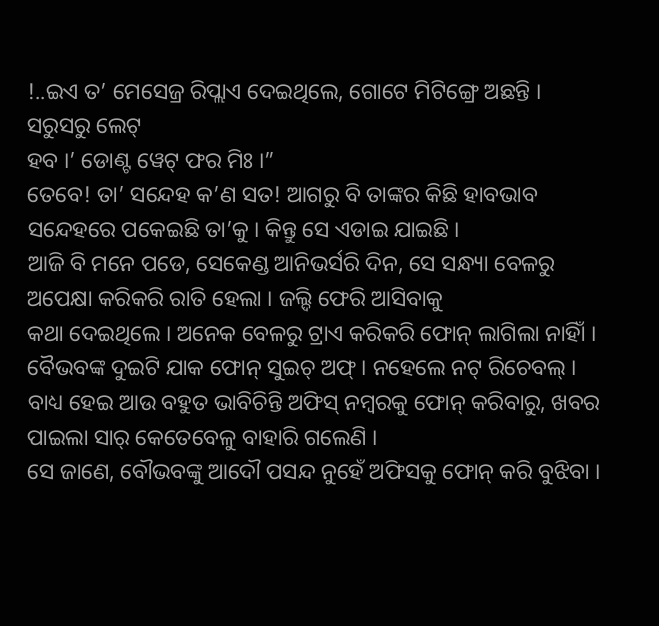!..ଇଏ ତ’ ମେସେଜ୍ର ରିପ୍ଲାଏ ଦେଇଥିଲେ, ଗୋଟେ ମିଟିଙ୍ଗ୍ରେ ଅଛନ୍ତି । ସରୁସରୁ ଲେଟ୍
ହବ ।’ ଡୋଣ୍ଟ ୱେଟ୍ ଫର ମିଃ ।”
ତେବେ! ତା’ ସନ୍ଦେହ କ’ଣ ସତ! ଆଗରୁ ବି ତାଙ୍କର କିଛି ହାବଭାବ ସନ୍ଦେହରେ ପକେଇଛି ତା’କୁ । କିନ୍ତୁ ସେ ଏଡାଇ ଯାଇଛି ।
ଆଜି ବି ମନେ ପଡେ, ସେକେଣ୍ଡ ଆନିଭର୍ସରି ଦିନ, ସେ ସନ୍ଧ୍ୟା ବେଳରୁ ଅପେକ୍ଷା କରିକରି ରାତି ହେଲା । ଜଲ୍ଦି ଫେରି ଆସିବାକୁ
କଥା ଦେଇଥିଲେ । ଅନେକ ବେଳରୁ ଟ୍ରାଏ କରିକରି ଫୋନ୍ ଲାଗିଲା ନାହିାଁ । ବୈଭବଙ୍କ ଦୁଇଟି ଯାକ ଫୋନ୍ ସୁଇଚ୍ ଅଫ୍ । ନହେଲେ ନଟ୍ ରିଚେବଲ୍ । ବାଧ୍ୟ ହେଇ ଆଉ ବହୁତ ଭାବିଚିନ୍ତି ଅଫିସ୍ ନମ୍ବରକୁ ଫୋନ୍ କରିବାରୁ, ଖବର ପାଇଲା ସାର୍ କେତେବେଳୁ ବାହାରି ଗଲେଣି ।
ସେ ଜାଣେ, ବୌଭବଙ୍କୁ ଆଦୌ ପସନ୍ଦ ନୁହେଁ ଅଫିସକୁ ଫୋନ୍ କରି ବୁଝିବା ।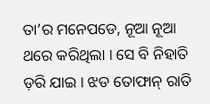ତା’ର ମନେପଡେ, ନୂଆ ନୂଆ ଥରେ କରିଥିଲା । ସେ ବି ନିହାତି ଡ଼ରି ଯାଇ । ଝଡ ତୋଫାନ୍ ରାତି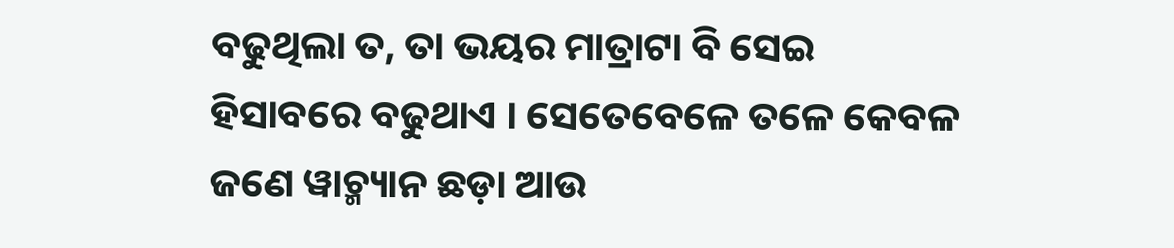ବଢୁଥିଲା ତ, ତା ଭୟର ମାତ୍ରାଟା ବି ସେଇ ହିସାବରେ ବଢୁଥାଏ । ସେତେବେଳେ ତଳେ କେବଳ ଜଣେ ୱାଚ୍ମ୍ୟାନ ଛଡ଼ା ଆଉ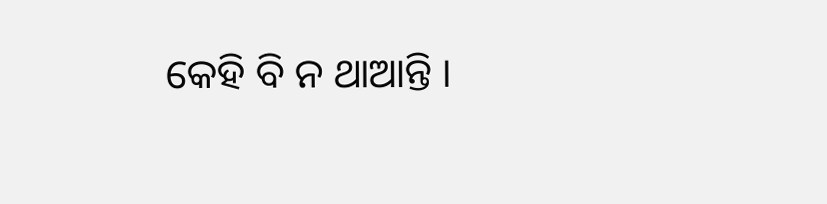କେହି ବି ନ ଥାଆନ୍ତି ।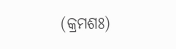(କ୍ରମଶଃ)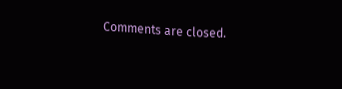Comments are closed.